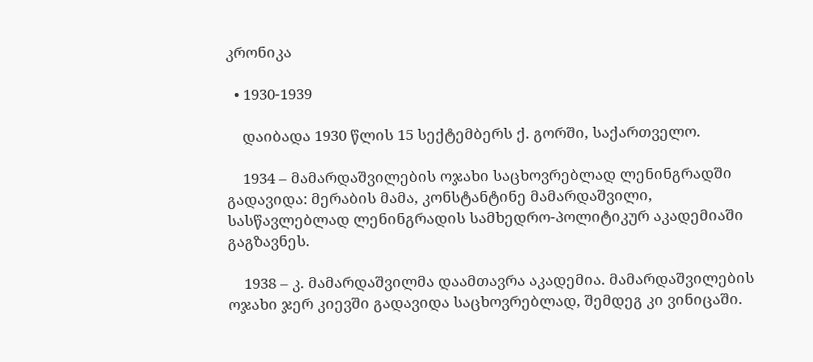კრონიკა

  • 1930-1939

    დაიბადა 1930 წლის 15 სექტემბერს ქ. გორში, საქართველო.

    1934 – მამარდაშვილების ოჯახი საცხოვრებლად ლენინგრადში გადავიდა: მერაბის მამა, კონსტანტინე მამარდაშვილი, სასწავლებლად ლენინგრადის სამხედრო-პოლიტიკურ აკადემიაში გაგზავნეს.

    1938 – კ. მამარდაშვილმა დაამთავრა აკადემია. მამარდაშვილების ოჯახი ჯერ კიევში გადავიდა საცხოვრებლად, შემდეგ კი ვინიცაში.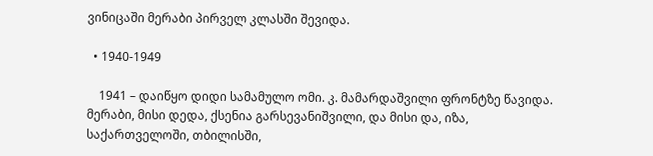ვინიცაში მერაბი პირველ კლასში შევიდა.

  • 1940-1949

    1941 – დაიწყო დიდი სამამულო ომი. კ. მამარდაშვილი ფრონტზე წავიდა. მერაბი, მისი დედა, ქსენია გარსევანიშვილი, და მისი და, იზა, საქართველოში, თბილისში,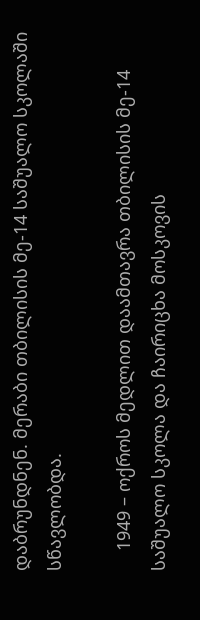დაბრუნდნენ. მერაბი თბილისის მე-14 საშუალო სკოლაში სწავლობდა.

    1949 – ოქროს მედლით დაამთავრა თბილისის მე-14 საშუალო სკოლა და ჩაირიცხა მოსკოვის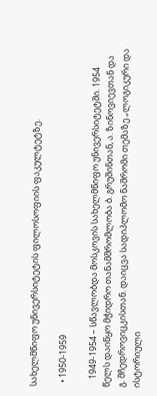სახელმწიფო უნივერსიტეტის ფილოსოფიის ფაკულტეტზე.

  • 1950-1959

    1949-1954 – სწავლობდა მოსკოვის სახელმწიფო უნივერსიტეტში. 1954 წელს დაიწყო მჭიდრო თანამშრომლობა ბ. გრუშინთან, ა. ზინოვიევთან და გ. შჩედროვიცკისთან. დაიცვა სადიპლომო ნაშრომი თემაზე „ლოგიკური და ისტორიული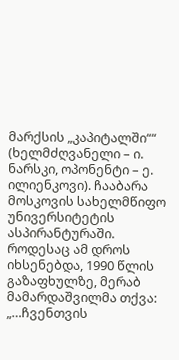მარქსის „კაპიტალში““ (ხელმძღვანელი – ი. ნარსკი, ოპონენტი – ე. ილიენკოვი). ჩააბარა მოსკოვის სახელმწიფო უნივერსიტეტის ასპირანტურაში. როდესაც ამ დროს იხსენებდა, 1990 წლის გაზაფხულზე, მერაბ მამარდაშვილმა თქვა: „…ჩვენთვის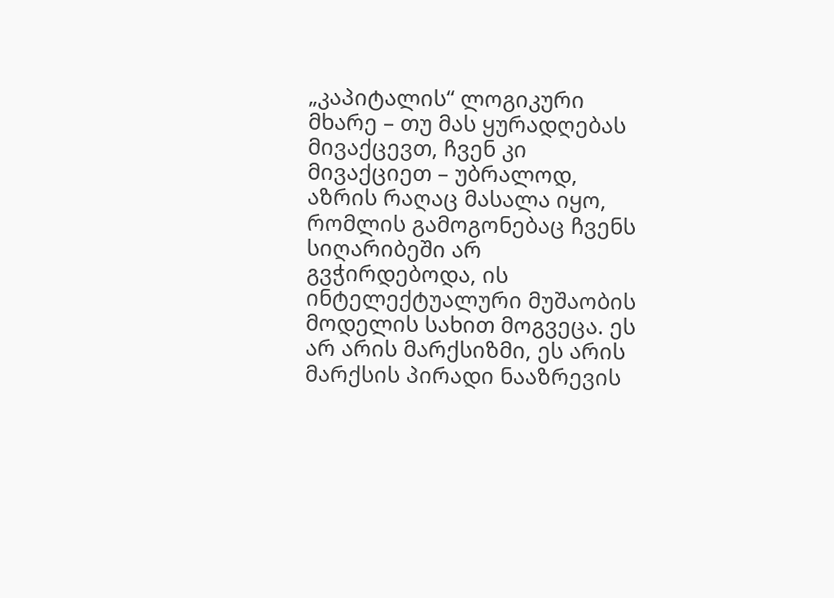„კაპიტალის“ ლოგიკური მხარე – თუ მას ყურადღებას მივაქცევთ, ჩვენ კი მივაქციეთ – უბრალოდ, აზრის რაღაც მასალა იყო, რომლის გამოგონებაც ჩვენს სიღარიბეში არ გვჭირდებოდა, ის ინტელექტუალური მუშაობის მოდელის სახით მოგვეცა. ეს არ არის მარქსიზმი, ეს არის მარქსის პირადი ნააზრევის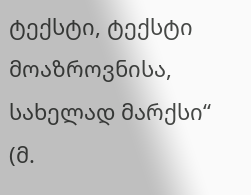ტექსტი, ტექსტი მოაზროვნისა, სახელად მარქსი“ (მ.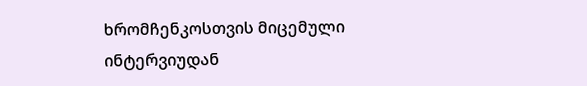ხრომჩენკოსთვის მიცემული ინტერვიუდან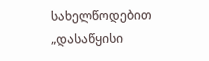სახელწოდებით „დასაწყისი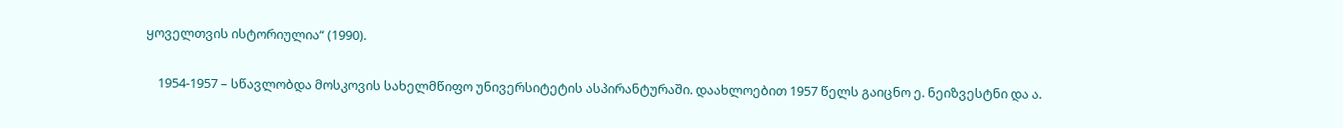ყოველთვის ისტორიულია“ (1990).

    1954-1957 – სწავლობდა მოსკოვის სახელმწიფო უნივერსიტეტის ასპირანტურაში. დაახლოებით 1957 წელს გაიცნო ე. ნეიზვესტნი და ა.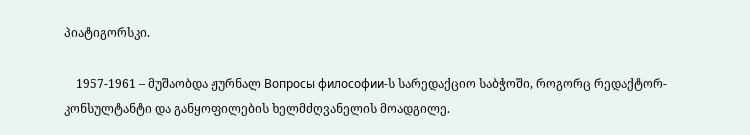პიატიგორსკი.

    1957-1961 – მუშაობდა ჟურნალ Вопросы философии-ს სარედაქციო საბჭოში, როგორც რედაქტორ-კონსულტანტი და განყოფილების ხელმძღვანელის მოადგილე.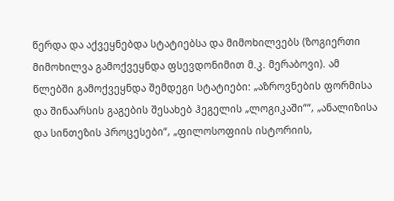წერდა და აქვეყნებდა სტატიებსა და მიმოხილვებს (ზოგიერთი მიმოხილვა გამოქვეყნდა ფსევდონიმით მ.კ. მერაბოვი). ამ წლებში გამოქვეყნდა შემდეგი სტატიები: „აზროვნების ფორმისა და შინაარსის გაგების შესახებ ჰეგელის „ლოგიკაში““, „ანალიზისა და სინთეზის პროცესები“, „ფილოსოფიის ისტორიის,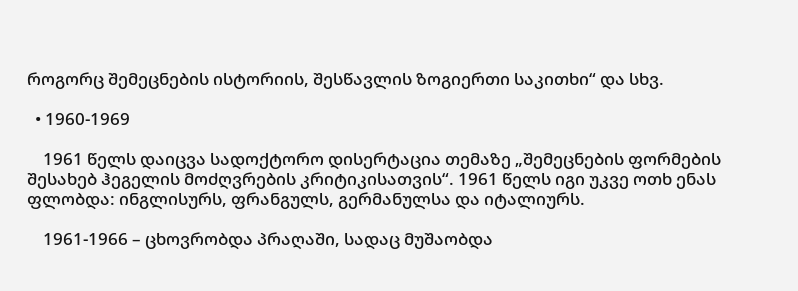როგორც შემეცნების ისტორიის, შესწავლის ზოგიერთი საკითხი“ და სხვ.

  • 1960-1969

    1961 წელს დაიცვა სადოქტორო დისერტაცია თემაზე „შემეცნების ფორმების შესახებ ჰეგელის მოძღვრების კრიტიკისათვის“. 1961 წელს იგი უკვე ოთხ ენას ფლობდა: ინგლისურს, ფრანგულს, გერმანულსა და იტალიურს.

    1961-1966 – ცხოვრობდა პრაღაში, სადაც მუშაობდა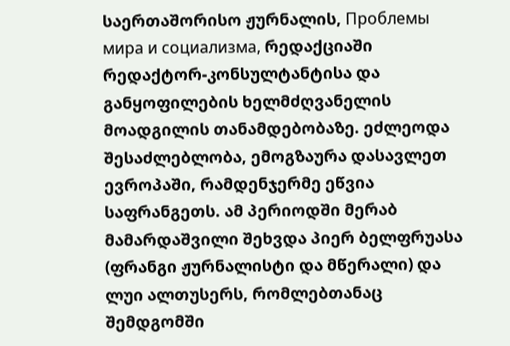საერთაშორისო ჟურნალის, Проблемы мира и социализма, რედაქციაში რედაქტორ-კონსულტანტისა და განყოფილების ხელმძღვანელის მოადგილის თანამდებობაზე. ეძლეოდა შესაძლებლობა, ემოგზაურა დასავლეთ ევროპაში, რამდენჯერმე ეწვია საფრანგეთს. ამ პერიოდში მერაბ მამარდაშვილი შეხვდა პიერ ბელფრუასა (ფრანგი ჟურნალისტი და მწერალი) და ლუი ალთუსერს, რომლებთანაც შემდგომში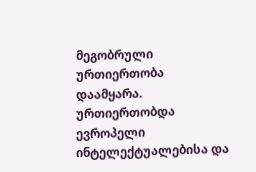მეგობრული ურთიერთობა დაამყარა. ურთიერთობდა ევროპელი ინტელექტუალებისა და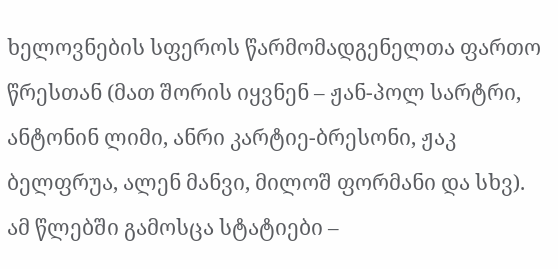ხელოვნების სფეროს წარმომადგენელთა ფართო წრესთან (მათ შორის იყვნენ – ჟან-პოლ სარტრი, ანტონინ ლიმი, ანრი კარტიე-ბრესონი, ჟაკ ბელფრუა, ალენ მანვი, მილოშ ფორმანი და სხვ). ამ წლებში გამოსცა სტატიები –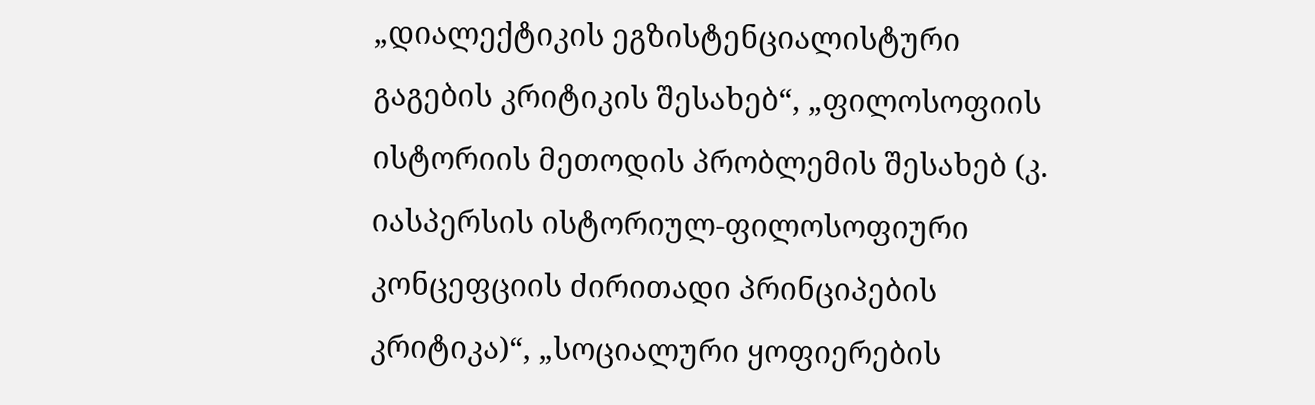„დიალექტიკის ეგზისტენციალისტური გაგების კრიტიკის შესახებ“, „ფილოსოფიის ისტორიის მეთოდის პრობლემის შესახებ (კ. იასპერსის ისტორიულ-ფილოსოფიური კონცეფციის ძირითადი პრინციპების კრიტიკა)“, „სოციალური ყოფიერების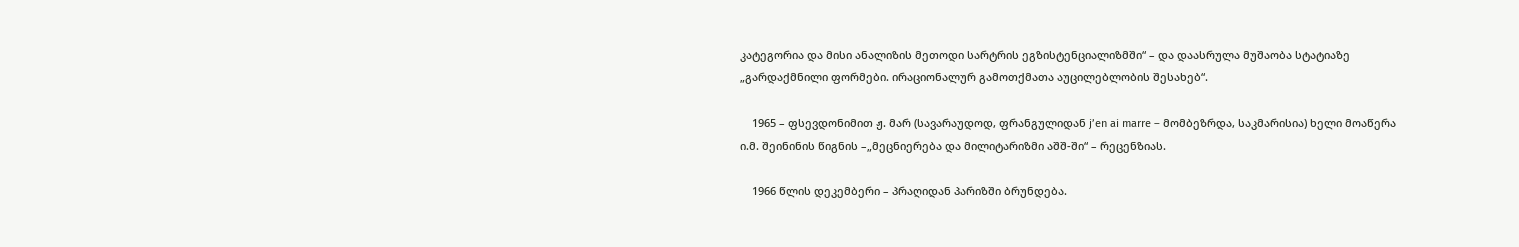კატეგორია და მისი ანალიზის მეთოდი სარტრის ეგზისტენციალიზმში“ – და დაასრულა მუშაობა სტატიაზე „გარდაქმნილი ფორმები. ირაციონალურ გამოთქმათა აუცილებლობის შესახებ“.

    1965 – ფსევდონიმით ჟ. მარ (სავარაუდოდ, ფრანგულიდან j’en ai marre – მომბეზრდა, საკმარისია) ხელი მოაწერა ი.მ. შეინინის წიგნის –„მეცნიერება და მილიტარიზმი აშშ-ში“ – რეცენზიას.

    1966 წლის დეკემბერი – პრაღიდან პარიზში ბრუნდება.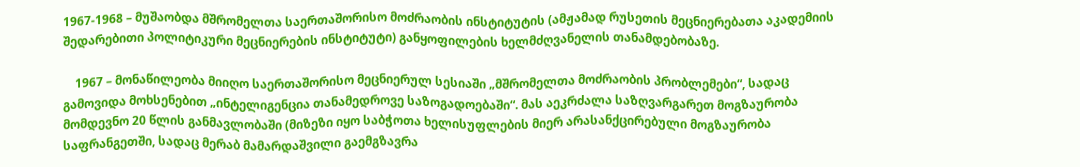1967-1968 – მუშაობდა მშრომელთა საერთაშორისო მოძრაობის ინსტიტუტის (ამჟამად რუსეთის მეცნიერებათა აკადემიის შედარებითი პოლიტიკური მეცნიერების ინსტიტუტი) განყოფილების ხელმძღვანელის თანამდებობაზე.

    1967 – მონაწილეობა მიიღო საერთაშორისო მეცნიერულ სესიაში „მშრომელთა მოძრაობის პრობლემები“, სადაც გამოვიდა მოხსენებით „ინტელიგენცია თანამედროვე საზოგადოებაში“. მას აეკრძალა საზღვარგარეთ მოგზაურობა მომდევნო 20 წლის განმავლობაში (მიზეზი იყო საბჭოთა ხელისუფლების მიერ არასანქცირებული მოგზაურობა საფრანგეთში, სადაც მერაბ მამარდაშვილი გაემგზავრა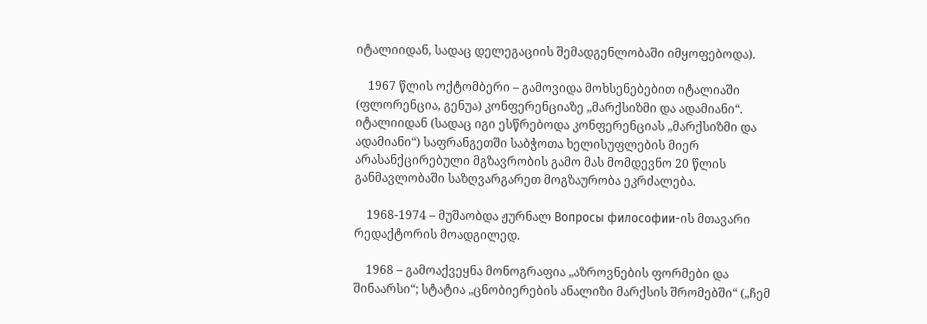იტალიიდან, სადაც დელეგაციის შემადგენლობაში იმყოფებოდა).

    1967 წლის ოქტომბერი – გამოვიდა მოხსენებებით იტალიაში (ფლორენცია, გენუა) კონფერენციაზე „მარქსიზმი და ადამიანი“. იტალიიდან (სადაც იგი ესწრებოდა კონფერენციას „მარქსიზმი და ადამიანი“) საფრანგეთში საბჭოთა ხელისუფლების მიერ არასანქცირებული მგზავრობის გამო მას მომდევნო 20 წლის განმავლობაში საზღვარგარეთ მოგზაურობა ეკრძალება.

    1968-1974 – მუშაობდა ჟურნალ Вопросы философии-ის მთავარი რედაქტორის მოადგილედ.

    1968 – გამოაქვეყნა მონოგრაფია „აზროვნების ფორმები და შინაარსი“; სტატია „ცნობიერების ანალიზი მარქსის შრომებში“ („ჩემ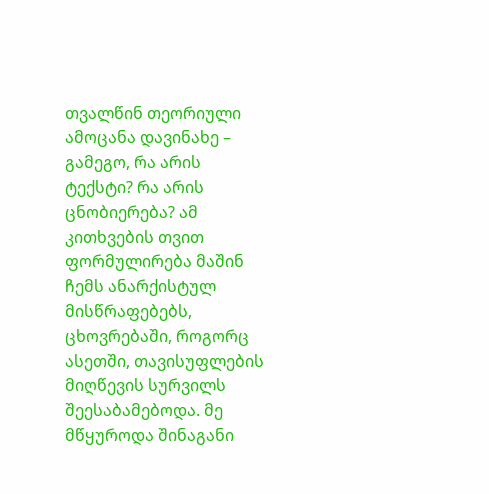თვალწინ თეორიული ამოცანა დავინახე – გამეგო, რა არის ტექსტი? რა არის ცნობიერება? ამ კითხვების თვით ფორმულირება მაშინ ჩემს ანარქისტულ მისწრაფებებს, ცხოვრებაში, როგორც ასეთში, თავისუფლების მიღწევის სურვილს შეესაბამებოდა. მე მწყუროდა შინაგანი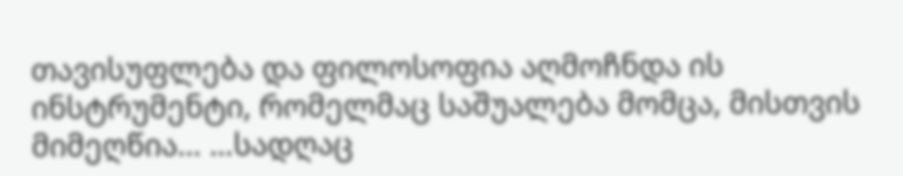თავისუფლება და ფილოსოფია აღმოჩნდა ის ინსტრუმენტი, რომელმაც საშუალება მომცა, მისთვის მიმეღწია… …სადღაც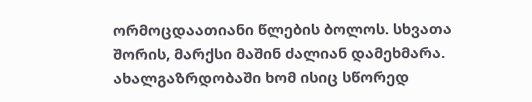ორმოცდაათიანი წლების ბოლოს. სხვათა შორის, მარქსი მაშინ ძალიან დამეხმარა. ახალგაზრდობაში ხომ ისიც სწორედ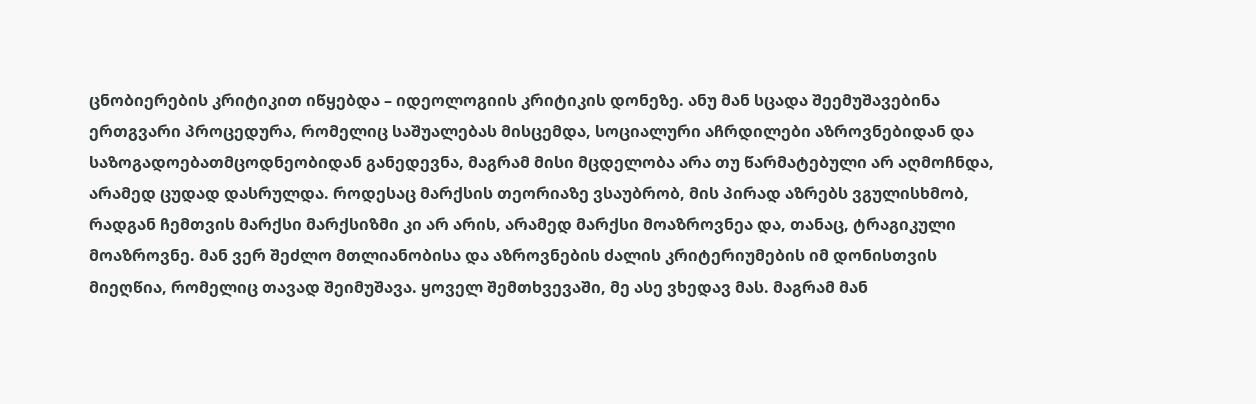ცნობიერების კრიტიკით იწყებდა – იდეოლოგიის კრიტიკის დონეზე. ანუ მან სცადა შეემუშავებინა ერთგვარი პროცედურა, რომელიც საშუალებას მისცემდა, სოციალური აჩრდილები აზროვნებიდან და საზოგადოებათმცოდნეობიდან განედევნა, მაგრამ მისი მცდელობა არა თუ წარმატებული არ აღმოჩნდა, არამედ ცუდად დასრულდა. როდესაც მარქსის თეორიაზე ვსაუბრობ, მის პირად აზრებს ვგულისხმობ, რადგან ჩემთვის მარქსი მარქსიზმი კი არ არის, არამედ მარქსი მოაზროვნეა და, თანაც, ტრაგიკული მოაზროვნე. მან ვერ შეძლო მთლიანობისა და აზროვნების ძალის კრიტერიუმების იმ დონისთვის მიეღწია, რომელიც თავად შეიმუშავა. ყოველ შემთხვევაში, მე ასე ვხედავ მას. მაგრამ მან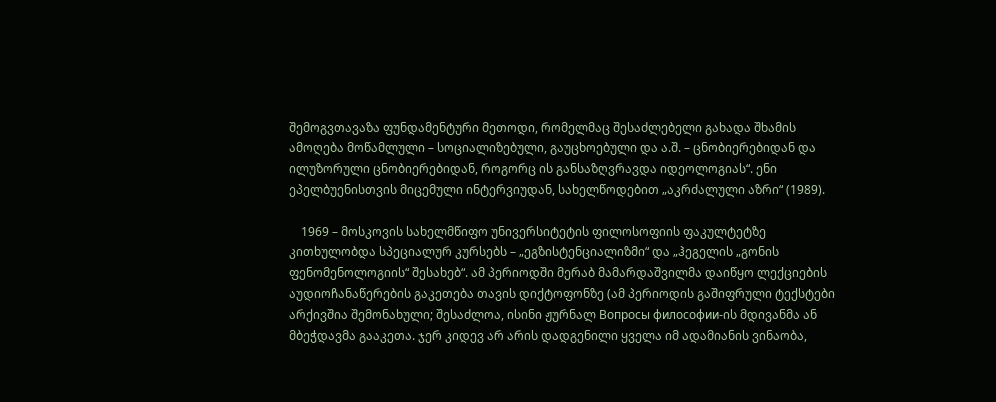შემოგვთავაზა ფუნდამენტური მეთოდი, რომელმაც შესაძლებელი გახადა შხამის ამოღება მოწამლული – სოციალიზებული, გაუცხოებული და ა.შ. – ცნობიერებიდან და ილუზორული ცნობიერებიდან, როგორც ის განსაზღვრავდა იდეოლოგიას“. ენი ეპელბუენისთვის მიცემული ინტერვიუდან, სახელწოდებით „აკრძალული აზრი“ (1989).

    1969 – მოსკოვის სახელმწიფო უნივერსიტეტის ფილოსოფიის ფაკულტეტზე კითხულობდა სპეციალურ კურსებს – „ეგზისტენციალიზმი“ და „ჰეგელის „გონის ფენომენოლოგიის“ შესახებ“. ამ პერიოდში მერაბ მამარდაშვილმა დაიწყო ლექციების აუდიოჩანაწერების გაკეთება თავის დიქტოფონზე (ამ პერიოდის გაშიფრული ტექსტები არქივშია შემონახული; შესაძლოა, ისინი ჟურნალ Вопросы философии-ის მდივანმა ან მბეჭდავმა გააკეთა. ჯერ კიდევ არ არის დადგენილი ყველა იმ ადამიანის ვინაობა,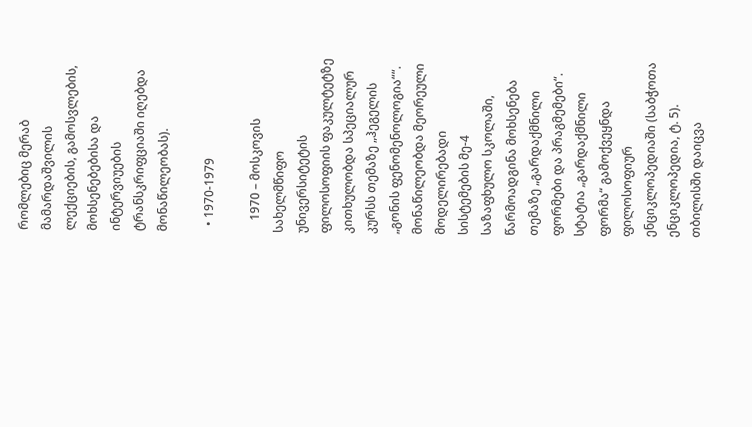რომლებიც მერაბ მამარდაშვილის ლექციების, გამოსვლების, მოხსენებებისა და ინტერვიუების ტრანსკრიფციაში იღებდა მონაწილეობას).

  • 1970-1979

    1970 – მოსკოვის სახელმწიფო უნივერსიტეტის ფილოსოფიის ფაკულტეტზე კითხულობდა სპეციალურ კურსს თემაზე „ჰეგელის „გონის ფენომენოლოგია““. მონაწილეობდა მეორეული მოდელირებადი სისტემების მე-4 საზაფხულო სკოლაში, წარმოადგინა მოხსენება თემაზე „გარდაქმნილი ფორმები და პრაგმემები“. სტატია „გარდაქმნილი ფორმა“ გამოქვეყნდა ფილოსოფიურ ენციკლოპედიაში (საბჭოთა ენციკლოპედია, ტ. 5). თბილისში დაიცვა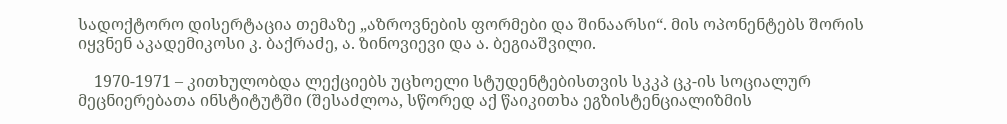სადოქტორო დისერტაცია თემაზე „აზროვნების ფორმები და შინაარსი“. მის ოპონენტებს შორის იყვნენ აკადემიკოსი კ. ბაქრაძე, ა. ზინოვიევი და ა. ბეგიაშვილი.

    1970-1971 – კითხულობდა ლექციებს უცხოელი სტუდენტებისთვის სკკპ ცკ-ის სოციალურ მეცნიერებათა ინსტიტუტში (შესაძლოა, სწორედ აქ წაიკითხა ეგზისტენციალიზმის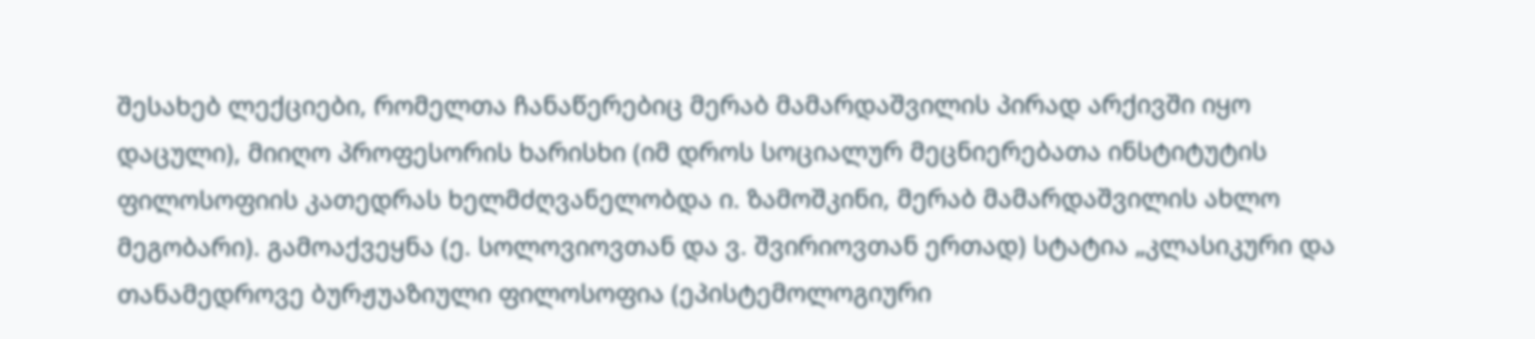შესახებ ლექციები, რომელთა ჩანაწერებიც მერაბ მამარდაშვილის პირად არქივში იყო დაცული), მიიღო პროფესორის ხარისხი (იმ დროს სოციალურ მეცნიერებათა ინსტიტუტის ფილოსოფიის კათედრას ხელმძღვანელობდა ი. ზამოშკინი, მერაბ მამარდაშვილის ახლო მეგობარი). გამოაქვეყნა (ე. სოლოვიოვთან და ვ. შვირიოვთან ერთად) სტატია „კლასიკური და თანამედროვე ბურჟუაზიული ფილოსოფია (ეპისტემოლოგიური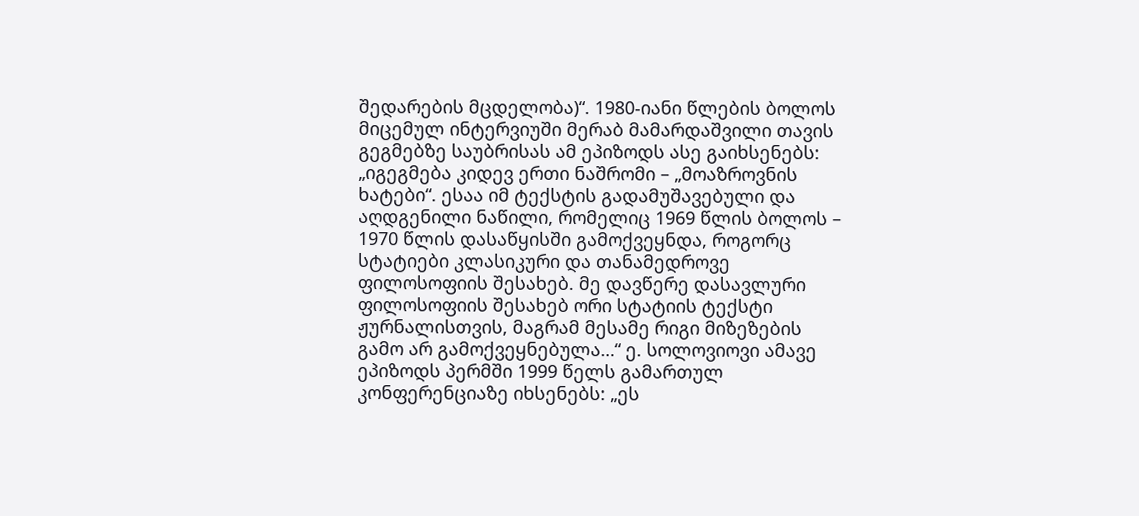შედარების მცდელობა)“. 1980-იანი წლების ბოლოს მიცემულ ინტერვიუში მერაბ მამარდაშვილი თავის გეგმებზე საუბრისას ამ ეპიზოდს ასე გაიხსენებს: „იგეგმება კიდევ ერთი ნაშრომი – „მოაზროვნის ხატები“. ესაა იმ ტექსტის გადამუშავებული და აღდგენილი ნაწილი, რომელიც 1969 წლის ბოლოს – 1970 წლის დასაწყისში გამოქვეყნდა, როგორც სტატიები კლასიკური და თანამედროვე ფილოსოფიის შესახებ. მე დავწერე დასავლური ფილოსოფიის შესახებ ორი სტატიის ტექსტი ჟურნალისთვის, მაგრამ მესამე რიგი მიზეზების გამო არ გამოქვეყნებულა…“ ე. სოლოვიოვი ამავე ეპიზოდს პერმში 1999 წელს გამართულ კონფერენციაზე იხსენებს: „ეს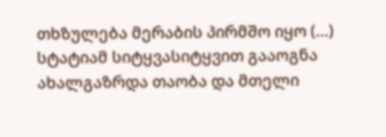თხზულება მერაბის პირმშო იყო (…) სტატიამ სიტყვასიტყვით გააოგნა ახალგაზრდა თაობა და მთელი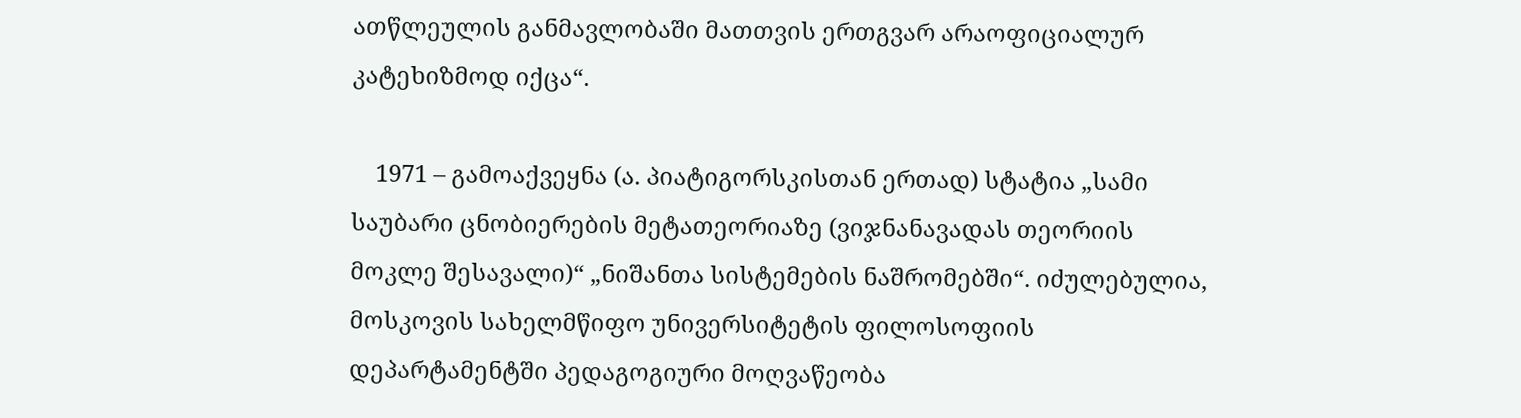ათწლეულის განმავლობაში მათთვის ერთგვარ არაოფიციალურ კატეხიზმოდ იქცა“.

    1971 – გამოაქვეყნა (ა. პიატიგორსკისთან ერთად) სტატია „სამი საუბარი ცნობიერების მეტათეორიაზე (ვიჯნანავადას თეორიის მოკლე შესავალი)“ „ნიშანთა სისტემების ნაშრომებში“. იძულებულია, მოსკოვის სახელმწიფო უნივერსიტეტის ფილოსოფიის დეპარტამენტში პედაგოგიური მოღვაწეობა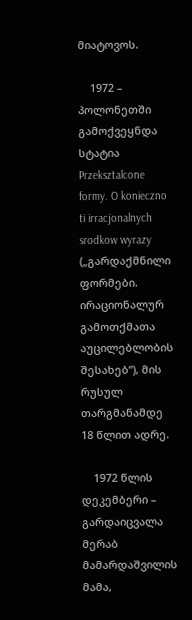მიატოვოს.

    1972 – პოლონეთში გამოქვეყნდა სტატია Przeksztalcone formy. O konieczno ti irracjonalnych srodkow wyrazy („გარდაქმნილი ფორმები. ირაციონალურ გამოთქმათა აუცილებლობის შესახებ“), მის რუსულ თარგმანამდე 18 წლით ადრე.

    1972 წლის დეკემბერი – გარდაიცვალა მერაბ მამარდაშვილის მამა,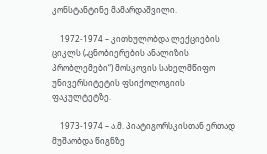კონსტანტინე მამარდაშვილი.

    1972-1974 – კითხულობდა ლექციების ციკლს („ცნობიერების ანალიზის პრობლემები“) მოსკოვის სახელმწიფო უნივერსიტეტის ფსიქოლოგიის ფაკულტეტზე.

    1973-1974 – ა.მ. პიატიგორსკისთან ერთად მუშაობდა წიგნზე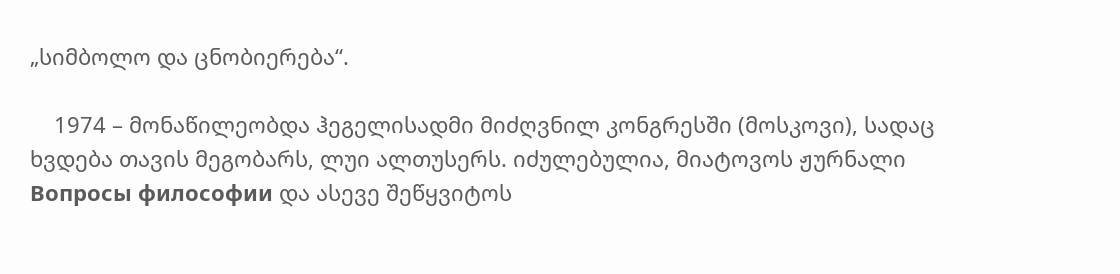„სიმბოლო და ცნობიერება“.

    1974 – მონაწილეობდა ჰეგელისადმი მიძღვნილ კონგრესში (მოსკოვი), სადაც ხვდება თავის მეგობარს, ლუი ალთუსერს. იძულებულია, მიატოვოს ჟურნალი Вопросы философии და ასევე შეწყვიტოს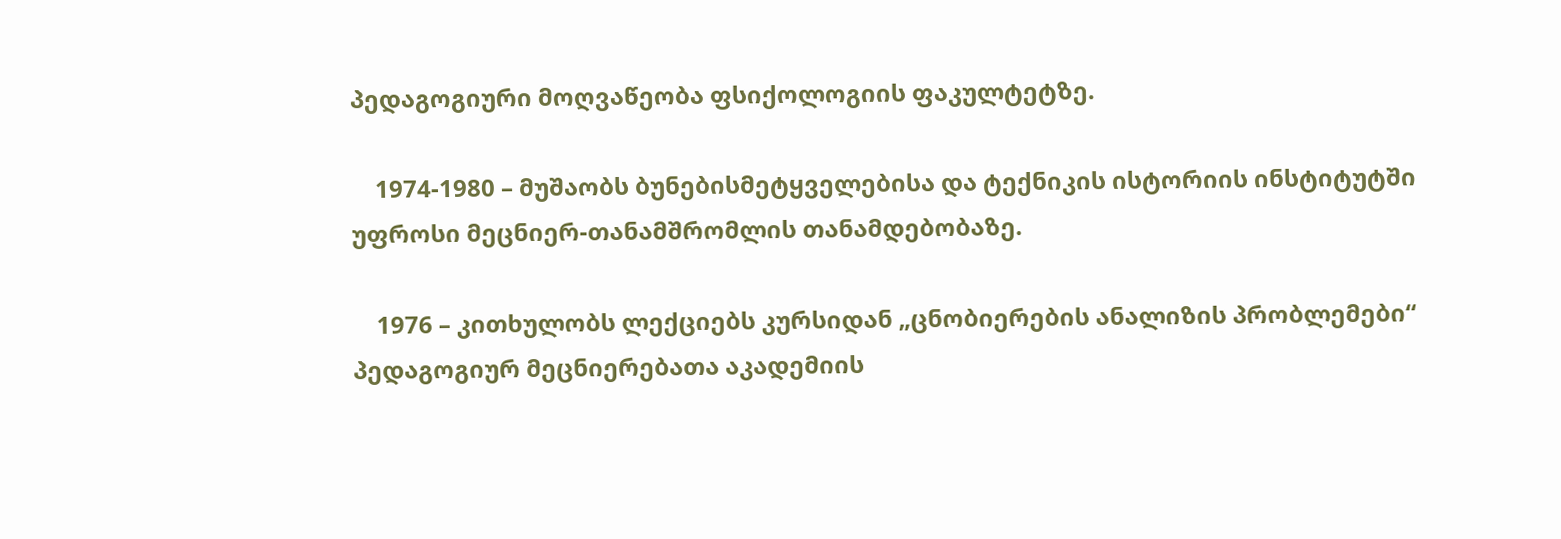პედაგოგიური მოღვაწეობა ფსიქოლოგიის ფაკულტეტზე.

    1974-1980 – მუშაობს ბუნებისმეტყველებისა და ტექნიკის ისტორიის ინსტიტუტში უფროსი მეცნიერ-თანამშრომლის თანამდებობაზე.

    1976 – კითხულობს ლექციებს კურსიდან „ცნობიერების ანალიზის პრობლემები“ პედაგოგიურ მეცნიერებათა აკადემიის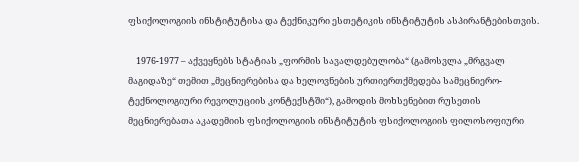ფსიქოლოგიის ინსტიტუტისა და ტექნიკური ესთეტიკის ინსტიტუტის ასპირანტებისთვის.

    1976-1977 – აქვეყნებს სტატიას „ფორმის სავალდებულობა“ (გამოსვლა „მრგვალ მაგიდაზე“ თემით „მეცნიერებისა და ხელოვნების ურთიერთქმედება სამეცნიერო-ტექნოლოგიური რევოლუციის კონტექსტში“), გამოდის მოხსენებით რუსეთის მეცნიერებათა აკადემიის ფსიქოლოგიის ინსტიტუტის ფსიქოლოგიის ფილოსოფიური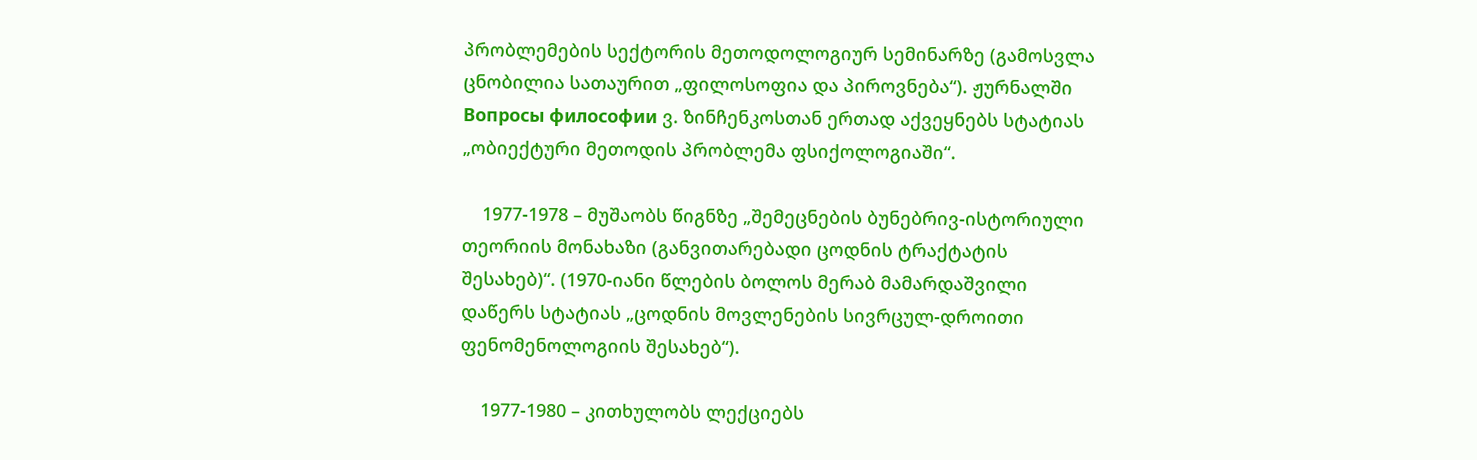პრობლემების სექტორის მეთოდოლოგიურ სემინარზე (გამოსვლა ცნობილია სათაურით „ფილოსოფია და პიროვნება“). ჟურნალში Вопросы философии ვ. ზინჩენკოსთან ერთად აქვეყნებს სტატიას „ობიექტური მეთოდის პრობლემა ფსიქოლოგიაში“.

    1977-1978 – მუშაობს წიგნზე „შემეცნების ბუნებრივ-ისტორიული თეორიის მონახაზი (განვითარებადი ცოდნის ტრაქტატის შესახებ)“. (1970-იანი წლების ბოლოს მერაბ მამარდაშვილი დაწერს სტატიას „ცოდნის მოვლენების სივრცულ-დროითი ფენომენოლოგიის შესახებ“).

    1977-1980 – კითხულობს ლექციებს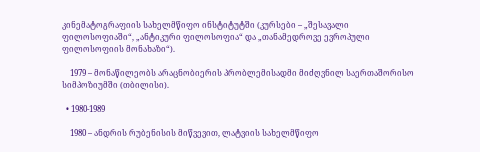კინემატოგრაფიის სახელმწიფო ინსტიტუტში (კურსები – „შესავალი ფილოსოფიაში“, „ანტიკური ფილოსოფია“ და „თანამედროვე ევროპული ფილოსოფიის მონახაზი“).

    1979 – მონაწილეობს არაცნობიერის პრობლემისადმი მიძღვნილ საერთაშორისო სიმპოზიუმში (თბილისი).

  • 1980-1989

    1980 – ანდრის რუბენისის მიწვევით, ლატვიის სახელმწიფო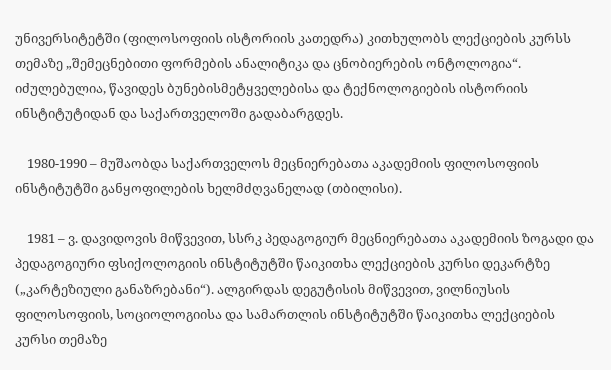უნივერსიტეტში (ფილოსოფიის ისტორიის კათედრა) კითხულობს ლექციების კურსს თემაზე „შემეცნებითი ფორმების ანალიტიკა და ცნობიერების ონტოლოგია“. იძულებულია, წავიდეს ბუნებისმეტყველებისა და ტექნოლოგიების ისტორიის ინსტიტუტიდან და საქართველოში გადაბარგდეს.

    1980-1990 – მუშაობდა საქართველოს მეცნიერებათა აკადემიის ფილოსოფიის ინსტიტუტში განყოფილების ხელმძღვანელად (თბილისი).

    1981 – ვ. დავიდოვის მიწვევით, სსრკ პედაგოგიურ მეცნიერებათა აკადემიის ზოგადი და პედაგოგიური ფსიქოლოგიის ინსტიტუტში წაიკითხა ლექციების კურსი დეკარტზე („კარტეზიული განაზრებანი“). ალგირდას დეგუტისის მიწვევით, ვილნიუსის ფილოსოფიის, სოციოლოგიისა და სამართლის ინსტიტუტში წაიკითხა ლექციების კურსი თემაზე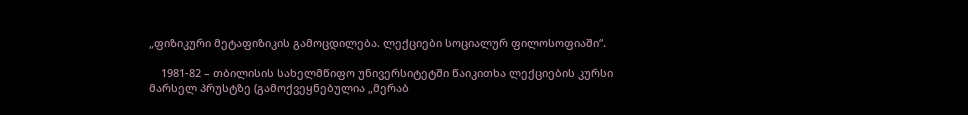„ფიზიკური მეტაფიზიკის გამოცდილება. ლექციები სოციალურ ფილოსოფიაში“.

    1981-82 – თბილისის სახელმწიფო უნივერსიტეტში წაიკითხა ლექციების კურსი მარსელ პრუსტზე (გამოქვეყნებულია „მერაბ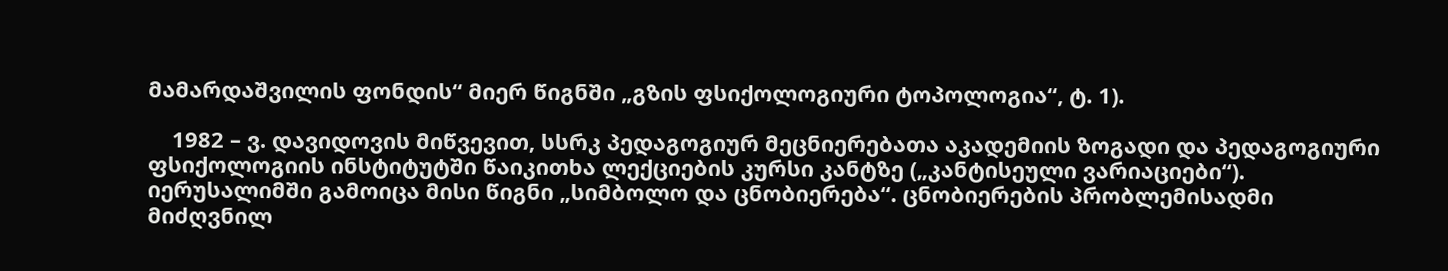მამარდაშვილის ფონდის“ მიერ წიგნში „გზის ფსიქოლოგიური ტოპოლოგია“, ტ. 1).

    1982 – ვ. დავიდოვის მიწვევით, სსრკ პედაგოგიურ მეცნიერებათა აკადემიის ზოგადი და პედაგოგიური ფსიქოლოგიის ინსტიტუტში წაიკითხა ლექციების კურსი კანტზე („კანტისეული ვარიაციები“). იერუსალიმში გამოიცა მისი წიგნი „სიმბოლო და ცნობიერება“. ცნობიერების პრობლემისადმი მიძღვნილ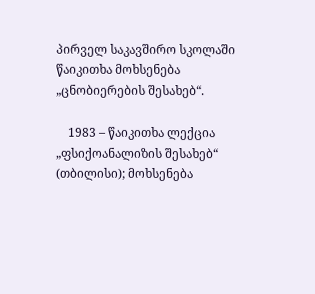პირველ საკავშირო სკოლაში წაიკითხა მოხსენება „ცნობიერების შესახებ“.

    1983 – წაიკითხა ლექცია „ფსიქოანალიზის შესახებ“ (თბილისი); მოხსენება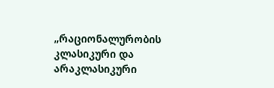„რაციონალურობის კლასიკური და არაკლასიკური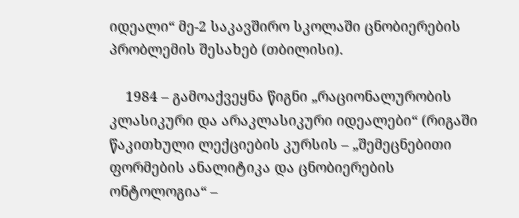იდეალი“ მე-2 საკავშირო სკოლაში ცნობიერების პრობლემის შესახებ (თბილისი).

    1984 – გამოაქვეყნა წიგნი „რაციონალურობის კლასიკური და არაკლასიკური იდეალები“ (რიგაში წაკითხული ლექციების კურსის – „შემეცნებითი ფორმების ანალიტიკა და ცნობიერების ონტოლოგია“ –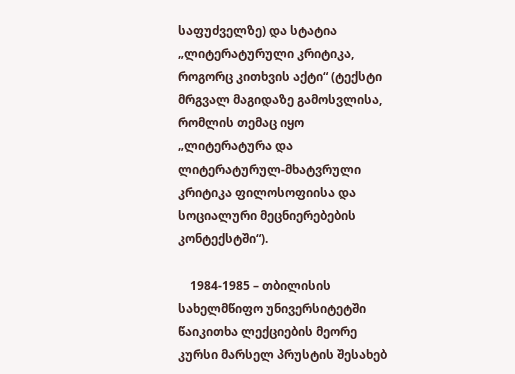საფუძველზე) და სტატია „ლიტერატურული კრიტიკა, როგორც კითხვის აქტი“ (ტექსტი მრგვალ მაგიდაზე გამოსვლისა, რომლის თემაც იყო „ლიტერატურა და ლიტერატურულ-მხატვრული კრიტიკა ფილოსოფიისა და სოციალური მეცნიერებების კონტექსტში“).

    1984-1985 – თბილისის სახელმწიფო უნივერსიტეტში წაიკითხა ლექციების მეორე კურსი მარსელ პრუსტის შესახებ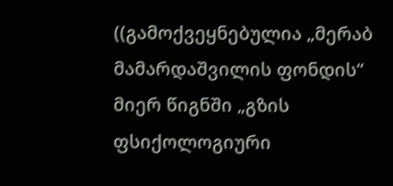((გამოქვეყნებულია „მერაბ მამარდაშვილის ფონდის“ მიერ წიგნში „გზის ფსიქოლოგიური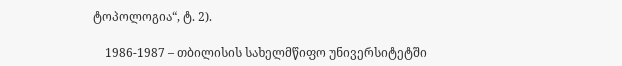ტოპოლოგია“, ტ. 2).

    1986-1987 – თბილისის სახელმწიფო უნივერსიტეტში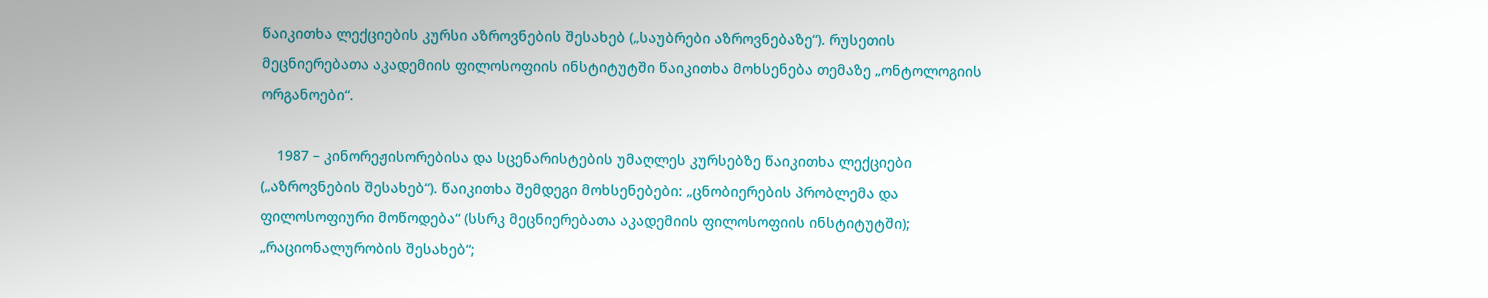წაიკითხა ლექციების კურსი აზროვნების შესახებ („საუბრები აზროვნებაზე“). რუსეთის მეცნიერებათა აკადემიის ფილოსოფიის ინსტიტუტში წაიკითხა მოხსენება თემაზე „ონტოლოგიის ორგანოები“.

    1987 – კინორეჟისორებისა და სცენარისტების უმაღლეს კურსებზე წაიკითხა ლექციები („აზროვნების შესახებ“). წაიკითხა შემდეგი მოხსენებები: „ცნობიერების პრობლემა და ფილოსოფიური მოწოდება“ (სსრკ მეცნიერებათა აკადემიის ფილოსოფიის ინსტიტუტში); „რაციონალურობის შესახებ“;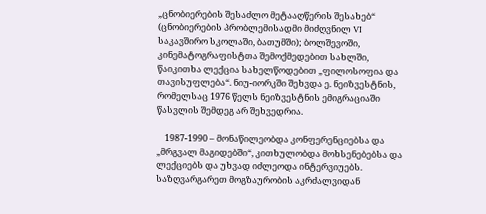„ცნობიერების შესაძლო მეტააღწერის შესახებ“ (ცნობიერების პრობლემისადმი მიძღვნილ VI საკავშირო სკოლაში, ბათუმში); ბოლშევოში, კინემატოგრაფისტთა შემოქმედებით სახლში, წაიკითხა ლექცია სახელწოდებით „ფილოსოფია და თავისუფლება“. ნიუ-იორკში შეხვდა ე. ნეიზვესტნის, რომელსაც 1976 წელს ნეიზვესტნის ემიგრაციაში წასვლის შემდეგ არ შეხვედრია.

    1987-1990 – მონაწილეობდა კონფერენციებსა და „მრგვალ მაგიდებში“, კითხულობდა მოხსენებებსა და ლექციებს და უხვად იძლეოდა ინტერვიუებს. საზღვარგარეთ მოგზაურობის აკრძალვიდან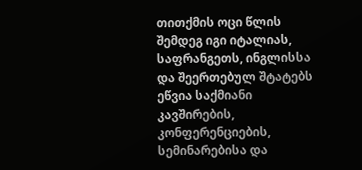თითქმის ოცი წლის შემდეგ იგი იტალიას, საფრანგეთს, ინგლისსა და შეერთებულ შტატებს ეწვია საქმიანი კავშირების, კონფერენციების, სემინარებისა და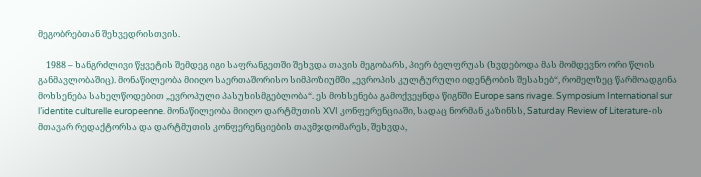მეგობრებთან შეხვედრისთვის.

    1988 – ხანგრძლივი წყვეტის შემდეგ იგი საფრანგეთში შეხვდა თავის მეგობარს, პიერ ბელფრუას (ხვდებოდა მას მომდევნო ორი წლის განმავლობაშიც). მონაწილეობა მიიღო საერთაშორისო სიმპოზიუმში „ევროპის კულტურული იდენტობის შესახებ“, რომელზეც წარმოადგინა მოხსენება სახელწოდებით „ევროპული პასუხისმგებლობა“. ეს მოხსენება გამოქვეყნდა წიგნში Europe sans rivage. Symposium International sur l’identite culturelle europeenne. მონაწილეობა მიიღო დარტმუთის XVI კონფერენციაში, სადაც ნორმან კაზინსს, Saturday Review of Literature-ის მთავარ რედაქტორსა და დარტმუთის კონფერენციების თავმჯდომარეს, შეხვდა,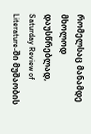რომელსაც მანამდე მხოლოდ დაუსწრებლად, Saturday Review of Literature-ში მუშაობის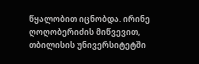წყალობით იცნობდა. ირინე ღოღობერიძის მიწვევით, თბილისის უნივერსიტეტში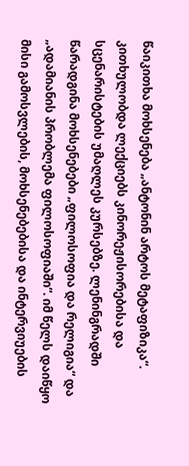წაიკითხა მოხსენება „ანტონინ არტოს მეტაფიზიკა“. კითხულობდა ლექციებს კინორეჟისორებისა და სცენარისტების უმაღლეს კურსებზე. ლენინგრადში წარადგინა მოხსენებები „ფილოსოფია და რელიგია“ და „ადამიანის პრობლემა ფილოსოფიაში“. იმ წელს დაიწყო მისი გამოსვლების, მოხსენებებისა და ინტერვიუების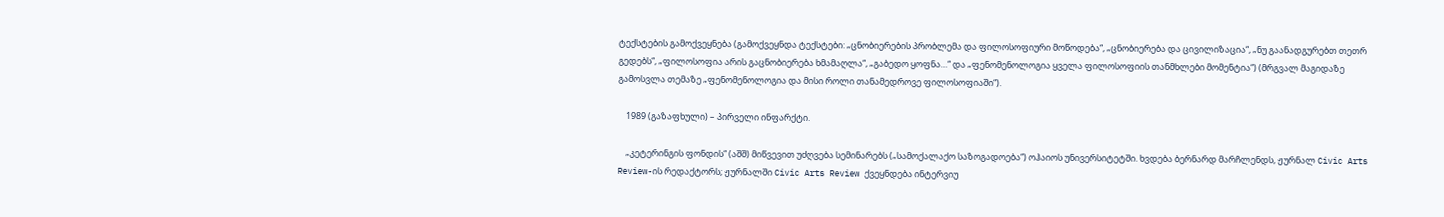ტექსტების გამოქვეყნება (გამოქვეყნდა ტექსტები: „ცნობიერების პრობლემა და ფილოსოფიური მოწოდება“, „ცნობიერება და ცივილიზაცია“, „ნუ გაანადგურებთ თეთრ გედებს“, „ფილოსოფია არის გაცნობიერება ხმამაღლა“, „გაბედო ყოფნა…“ და „ფენომენოლოგია ყველა ფილოსოფიის თანმხლები მომენტია“) (მრგვალ მაგიდაზე გამოსვლა თემაზე „ფენომენოლოგია და მისი როლი თანამედროვე ფილოსოფიაში“).

    1989 (გაზაფხული) – პირველი ინფარქტი.

    „კეტერინგის ფონდის“ (აშშ) მიწვევით უძღვება სემინარებს („სამოქალაქო საზოგადოება“) ოჰაიოს უნივერსიტეტში. ხვდება ბერნარდ მარჩლენდს, ჟურნალ Civic Arts Review-ის რედაქტორს; ჟურნალში Civic Arts Review ქვეყნდება ინტერვიუ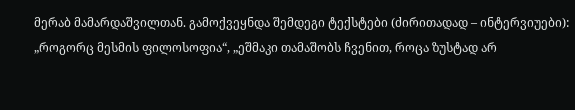მერაბ მამარდაშვილთან. გამოქვეყნდა შემდეგი ტექსტები (ძირითადად – ინტერვიუები): „როგორც მესმის ფილოსოფია“, „ეშმაკი თამაშობს ჩვენით, როცა ზუსტად არ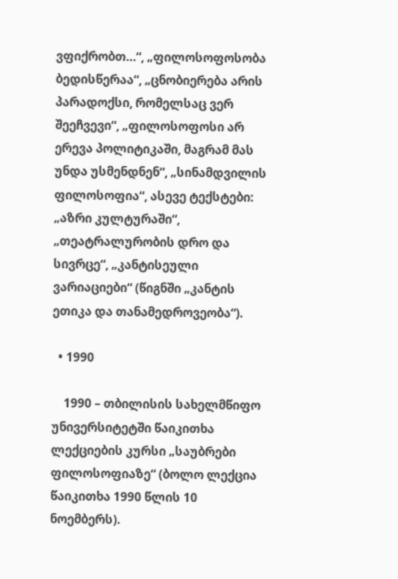ვფიქრობთ…“, „ფილოსოფოსობა ბედისწერაა“, „ცნობიერება არის პარადოქსი, რომელსაც ვერ შეეჩვევი“, „ფილოსოფოსი არ ერევა პოლიტიკაში, მაგრამ მას უნდა უსმენდნენ“, „სინამდვილის ფილოსოფია“, ასევე ტექსტები: „აზრი კულტურაში“, „თეატრალურობის დრო და სივრცე“, „კანტისეული ვარიაციები“ (წიგნში „კანტის ეთიკა და თანამედროვეობა“).

  • 1990

    1990 – თბილისის სახელმწიფო უნივერსიტეტში წაიკითხა ლექციების კურსი „საუბრები ფილოსოფიაზე“ (ბოლო ლექცია წაიკითხა 1990 წლის 10 ნოემბერს).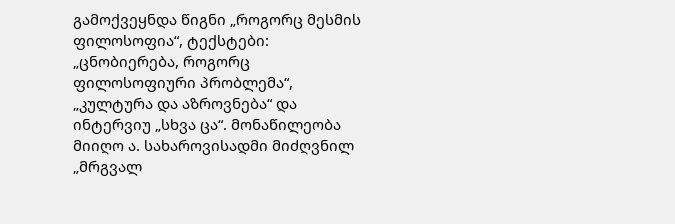გამოქვეყნდა წიგნი „როგორც მესმის ფილოსოფია“, ტექსტები: „ცნობიერება, როგორც ფილოსოფიური პრობლემა“, „კულტურა და აზროვნება“ და ინტერვიუ „სხვა ცა“. მონაწილეობა მიიღო ა. სახაროვისადმი მიძღვნილ „მრგვალ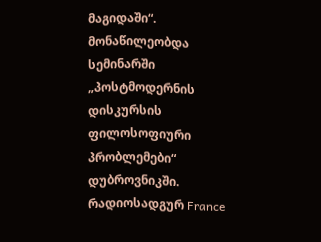მაგიდაში“. მონაწილეობდა სემინარში „პოსტმოდერნის დისკურსის ფილოსოფიური პრობლემები“ დუბროვნიკში. რადიოსადგურ France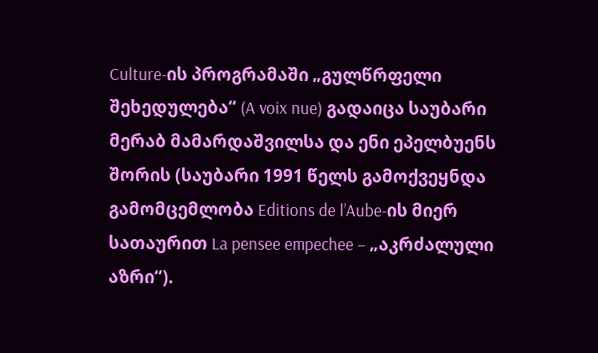Culture-ის პროგრამაში „გულწრფელი შეხედულება“ (A voix nue) გადაიცა საუბარი მერაბ მამარდაშვილსა და ენი ეპელბუენს შორის (საუბარი 1991 წელს გამოქვეყნდა გამომცემლობა Editions de l’Aube-ის მიერ სათაურით La pensee empechee – „აკრძალული აზრი“).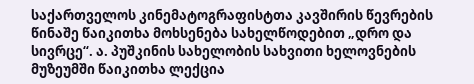საქართველოს კინემატოგრაფისტთა კავშირის წევრების წინაშე წაიკითხა მოხსენება სახელწოდებით „დრო და სივრცე“. ა. პუშკინის სახელობის სახვითი ხელოვნების მუზეუმში წაიკითხა ლექცია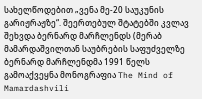სახელწოდებით „ვენა მე-20 საუკუნის გარიჟრაჟზე“. შეერთებულ შტატებში კვლავ შეხვდა ბერნარდ მარჩლენდს (მერაბ მამარდაშვილთან საუბრების საფუძველზე ბერნარდ მარჩლენდმა 1991 წელს გამოაქვეყნა მონოგრაფია The Mind of Mamardashvili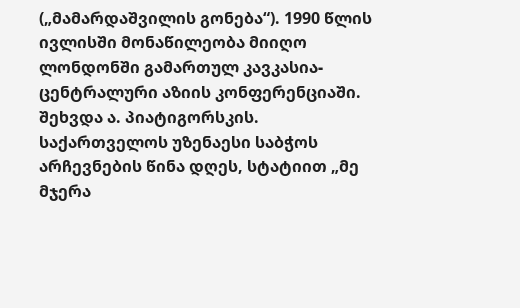(„მამარდაშვილის გონება“). 1990 წლის ივლისში მონაწილეობა მიიღო ლონდონში გამართულ კავკასია-ცენტრალური აზიის კონფერენციაში. შეხვდა ა. პიატიგორსკის. საქართველოს უზენაესი საბჭოს არჩევნების წინა დღეს, სტატიით „მე მჯერა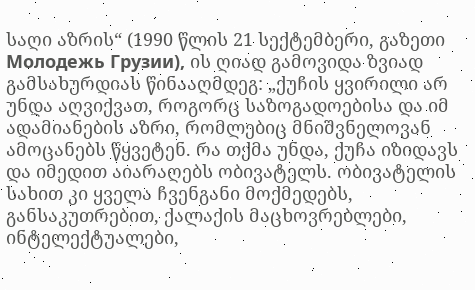საღი აზრის“ (1990 წლის 21 სექტემბერი, გაზეთი Молодежь Грузии), ის ღიად გამოვიდა ზვიად გამსახურდიას წინააღმდეგ: „ქუჩის ყვირილი არ უნდა აღვიქვათ, როგორც საზოგადოებისა და იმ ადამიანების აზრი, რომლებიც მნიშვნელოვან ამოცანებს წყვეტენ. რა თქმა უნდა, ქუჩა იზიდავს და იმედით აიარაღებს ობივატელს. ობივატელის სახით კი ყველა ჩვენგანი მოქმედებს, განსაკუთრებით, ქალაქის მაცხოვრებლები, ინტელექტუალები,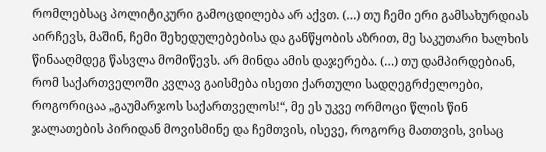რომლებსაც პოლიტიკური გამოცდილება არ აქვთ. (…) თუ ჩემი ერი გამსახურდიას აირჩევს, მაშინ, ჩემი შეხედულებებისა და განწყობის აზრით, მე საკუთარი ხალხის წინააღმდეგ წასვლა მომიწევს. არ მინდა ამის დაჯერება. (…) თუ დამპირდებიან, რომ საქართველოში კვლავ გაისმება ისეთი ქართული სადღეგრძელოები, როგორიცაა „გაუმარჯოს საქართველოს!“, მე ეს უკვე ორმოცი წლის წინ ჯალათების პირიდან მოვისმინე და ჩემთვის, ისევე, როგორც მათთვის, ვისაც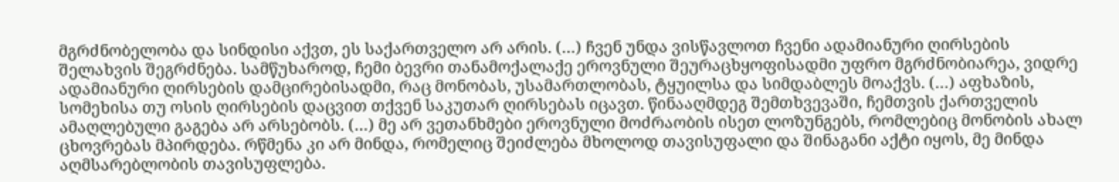მგრძნობელობა და სინდისი აქვთ, ეს საქართველო არ არის. (…) ჩვენ უნდა ვისწავლოთ ჩვენი ადამიანური ღირსების შელახვის შეგრძნება. სამწუხაროდ, ჩემი ბევრი თანამოქალაქე ეროვნული შეურაცხყოფისადმი უფრო მგრძნობიარეა, ვიდრე ადამიანური ღირსების დამცირებისადმი, რაც მონობას, უსამართლობას, ტყუილსა და სიმდაბლეს მოაქვს. (…) აფხაზის, სომეხისა თუ ოსის ღირსების დაცვით თქვენ საკუთარ ღირსებას იცავთ. წინააღმდეგ შემთხვევაში, ჩემთვის ქართველის ამაღლებული გაგება არ არსებობს. (…) მე არ ვეთანხმები ეროვნული მოძრაობის ისეთ ლოზუნგებს, რომლებიც მონობის ახალ ცხოვრებას მპირდება. რწმენა კი არ მინდა, რომელიც შეიძლება მხოლოდ თავისუფალი და შინაგანი აქტი იყოს, მე მინდა აღმსარებლობის თავისუფლება.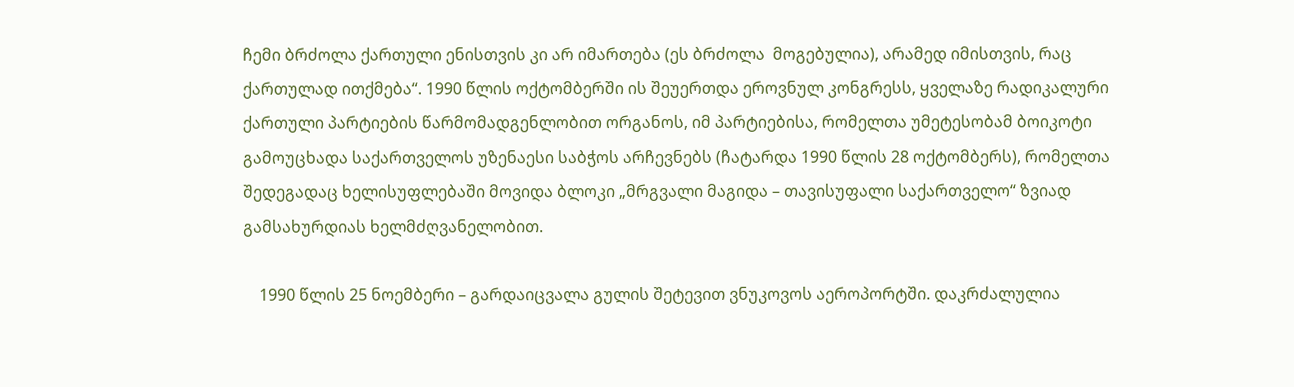ჩემი ბრძოლა ქართული ენისთვის კი არ იმართება (ეს ბრძოლა  მოგებულია), არამედ იმისთვის, რაც ქართულად ითქმება“. 1990 წლის ოქტომბერში ის შეუერთდა ეროვნულ კონგრესს, ყველაზე რადიკალური ქართული პარტიების წარმომადგენლობით ორგანოს, იმ პარტიებისა, რომელთა უმეტესობამ ბოიკოტი გამოუცხადა საქართველოს უზენაესი საბჭოს არჩევნებს (ჩატარდა 1990 წლის 28 ოქტომბერს), რომელთა შედეგადაც ხელისუფლებაში მოვიდა ბლოკი „მრგვალი მაგიდა – თავისუფალი საქართველო“ ზვიად გამსახურდიას ხელმძღვანელობით.

    1990 წლის 25 ნოემბერი – გარდაიცვალა გულის შეტევით ვნუკოვოს აეროპორტში. დაკრძალულია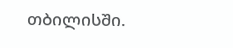თბილისში.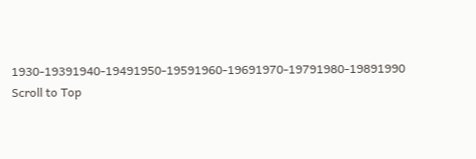1930-19391940-19491950-19591960-19691970-19791980-19891990
Scroll to Top